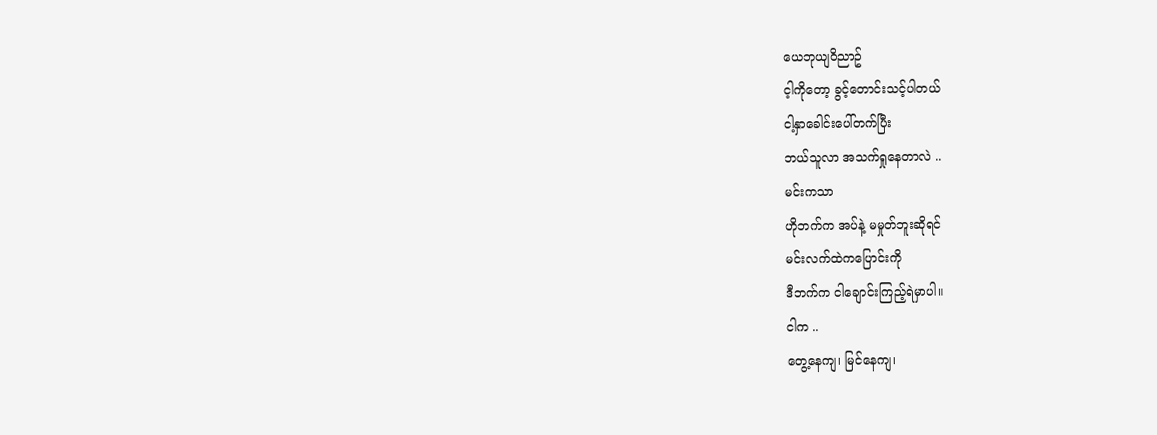ယေဘုယျဝိညာဥ်
င့ါကိုတော့ ခွင့်တောင်းသင့်ပါတယ်
ငါ့နှာခေါင်းပေါ်တက်ပြီး
ဘယ်သူလာ အသက်ရှုနေတာလဲ ..
မင်းကသာ
ဟိုဘက်က အပ်နဲ့ မမှုတ်ဘူးဆိုရင်
မင်းလက်ထဲကပြောင်းကို
ဒီဘက်က ငါချောင်းကြည့်ရဲမှာပါ။
ငါက ..
တွေ့နေကျ၊ မြင်နေကျ၊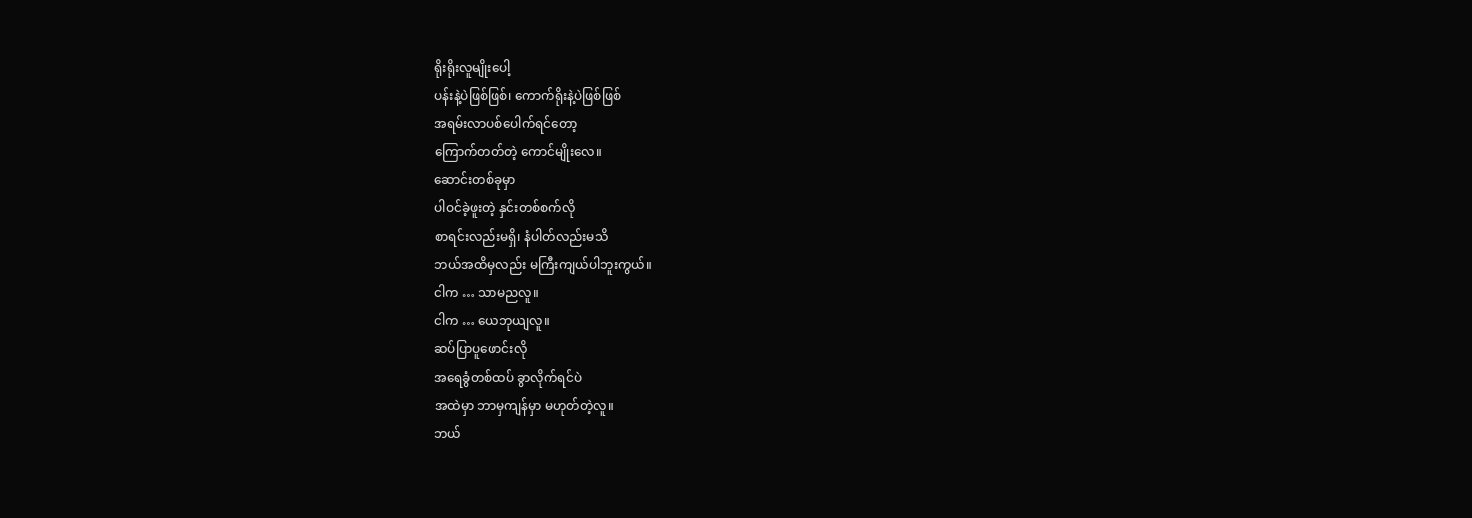ရိုးရိုးလူမျိုးပေါ့
ပန်းနဲ့ပဲဖြစ်ဖြစ်၊ ကောက်ရိုးနဲ့ပဲဖြစ်ဖြစ်
အရမ်းလာပစ်ပေါက်ရင်တော့
ကြောက်တတ်တဲ့ ကောင်မျိုးလေ။
ဆောင်းတစ်ခုမှာ
ပါဝင်ခဲ့ဖူးတဲ့ နှင်းတစ်စက်လို
စာရင်းလည်းမရှိ၊ နံပါတ်လည်းမသိ
ဘယ်အထိမှလည်း မကြီးကျယ်ပါဘူးကွယ်။
ငါက … သာမညလူ။
ငါက … ယေဘုယျလူ။
ဆပ်ပြာပူဖောင်းလို
အရေခွံတစ်ထပ် ခွာလိုက်ရင်ပဲ
အထဲမှာ ဘာမှကျန်မှာ မဟုတ်တဲ့လူ။
ဘယ်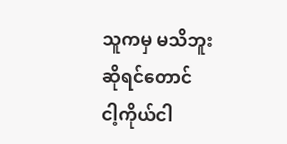သူကမှ မသိဘူး ဆိုရင်တောင်
ငါ့ကိုယ်ငါ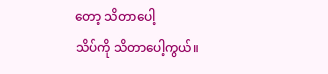တော့ သိတာပေါ့
သိပ်ကို သိတာပေါ့ကွယ်။